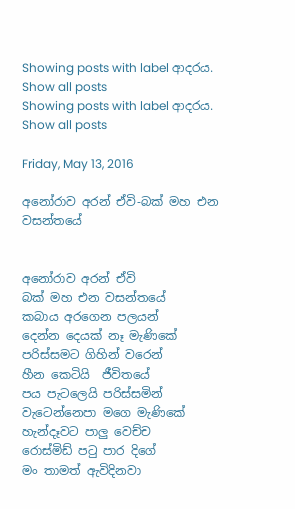Showing posts with label ආදරය. Show all posts
Showing posts with label ආදරය. Show all posts

Friday, May 13, 2016

අනෝරාව අරන් ඒවි-බක් මහ එන වසන්තයේ


අනෝරාව අරන් ඒවි
බක් මහ එන වසන්තයේ
කබාය අරගෙන පලයන්
දෙන්න දෙයක් නෑ මැණිකේ
පරිස්සමට ගිහින් වරෙන්
හීන කෙටියි  ජීවිතයේ
පය පැටලෙයි පරිස්සමින්
වැටෙන්නෙපා මගෙ මැණිකේ
හැන්දෑවට පාලු වෙච්ච
රොස්මිඩ් පටු පාර දිගේ
මං තාමත් ඇවිදිනවා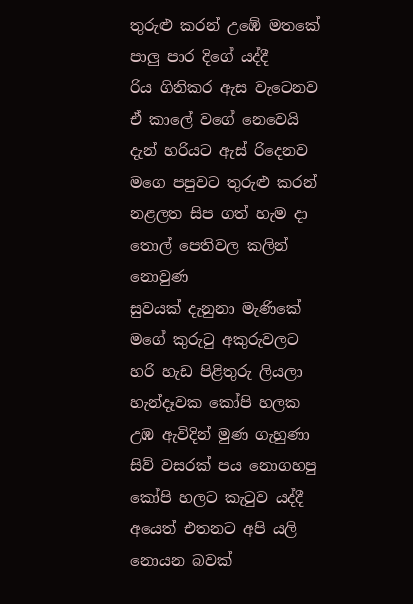තුරුළු කරන් උඹේ මතකේ
පාලු පාර දිගේ යද්දී
රිය ගිනිකර ඇස වැටෙනව
ඒ කාලේ වගේ නෙවෙයි
දැන් හරියට ඇස් රිදෙනව
මගෙ පපුවට තුරුළු කරන්
නළලත සිප ගත් හැම දා
තොල් පෙතිවල කලින් නොවුණ
සුවයක් දැනුනා මැණිකේ
මගේ කුරුටු අකුරුවලට
හරි හැඩ පිළිතුරු ලියලා
හැන්දෑවක කෝපි හලක
උඹ ඇවිදින් මුණ ගැහුණා
සිව් වසරක් පය නොගහපු
කෝපි හලට කැටුව යද්දී
අයෙත් එතනට අපි යලි
නොයන බවක්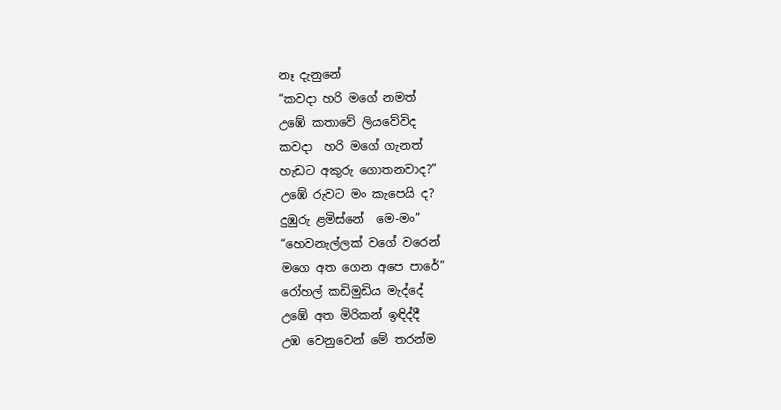නෑ දැනුනේ
“කවදා හරි මගේ නමත්
උඹේ කතාවේ ලියවේවිද
කවදා  හරි මගේ ගැනත්
හැඩට අකුරු ගොතනවාද?”
උඹේ රුවට මං කැපෙයි ද?
දුඹුරු ළමිස්නේ  මෙ-මං”
“හෙවනැල්ලක් වගේ වරෙන්
මගෙ අත ගෙන අපෙ පාරේ”
රෝහල් කඩිමුඩිය මැද්දේ
උඹේ අත මිරිකන් ඉඳිද්දී
උඹ වෙනුවෙන් මේ තරන්ම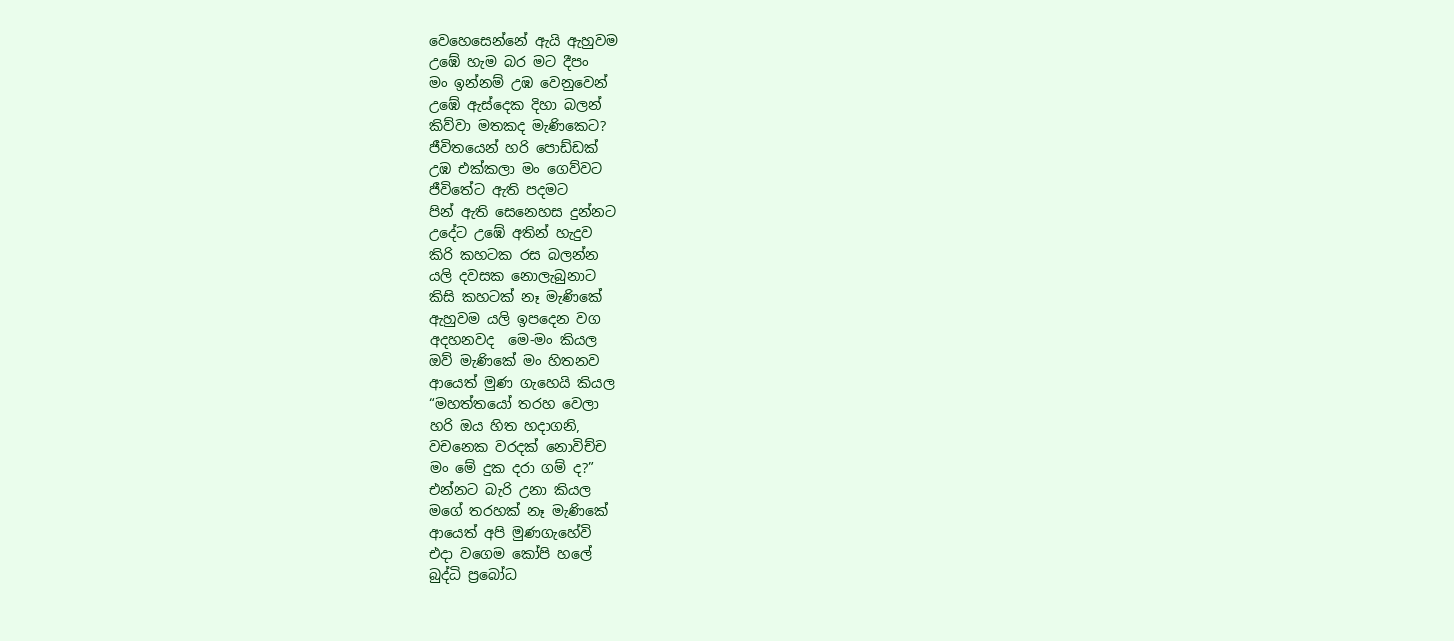වෙහෙසෙන්නේ ඇයි ඇහුවම
උඹේ හැම බර මට දීපං
මං ඉන්නම් උඹ වෙනුවෙන්
උඹේ ඇස්දෙක දිහා බලන්
කිව්වා මතකද මැණිකෙට?
ජීවිතයෙන් හරි පොඩ්ඩක්
උඹ එක්කලා මං ගෙව්වට
ජීවිතේට ඇති පදමට
පින් ඇති සෙනෙහස දුන්නට
උදේට උඹේ අතින් හැදුව
කිරි කහටක රස බලන්න
යලි දවසක නොලැබුනාට
කිසි කහටක් නෑ මැණිකේ
ඇහුවම යලි ඉපදෙන වග
අදහනවද  මෙ-මං කියල
ඔව් මැණිකේ මං හිතනව
ආයෙත් මුණ ගැහෙයි කියල
“මහත්තයෝ තරහ වෙලා
හරි ඔය හිත හදාගනි,
වචනෙක වරදක් නොවිච්ච
මං මේ දුක දරා ගම් ද?”
එන්නට බැරි උනා කියල
මගේ තරහක් නෑ මැණිකේ
ආයෙත් අපි මුණගැහේවි
එදා වගෙම කෝපි හලේ
බුද්ධි ප්‍රබෝධ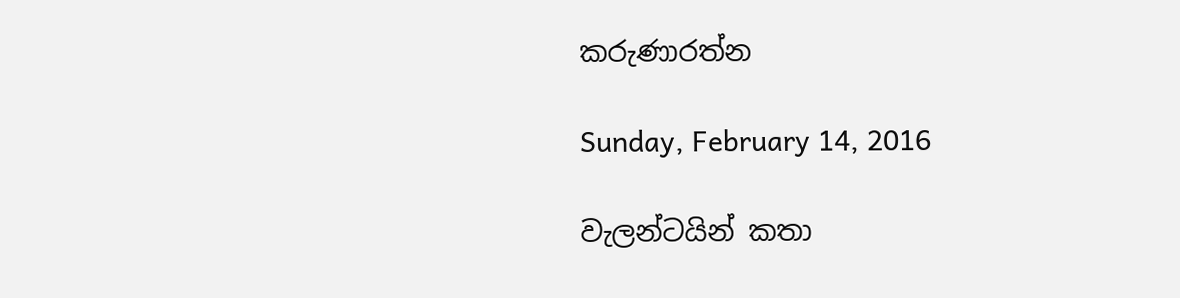කරුණාරත්න

Sunday, February 14, 2016

වැලන්ටයින් කතා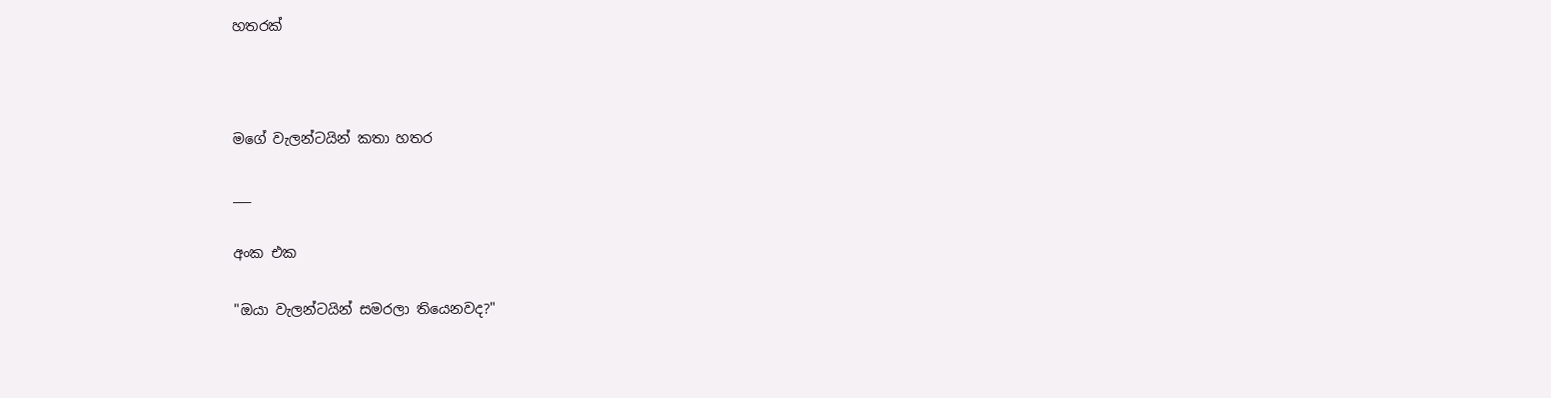හතරක්



මගේ වැලන්ටයින් කතා හතර

___

අංක එක

"ඔයා වැලන්ටයින් සමරලා තියෙනවද?"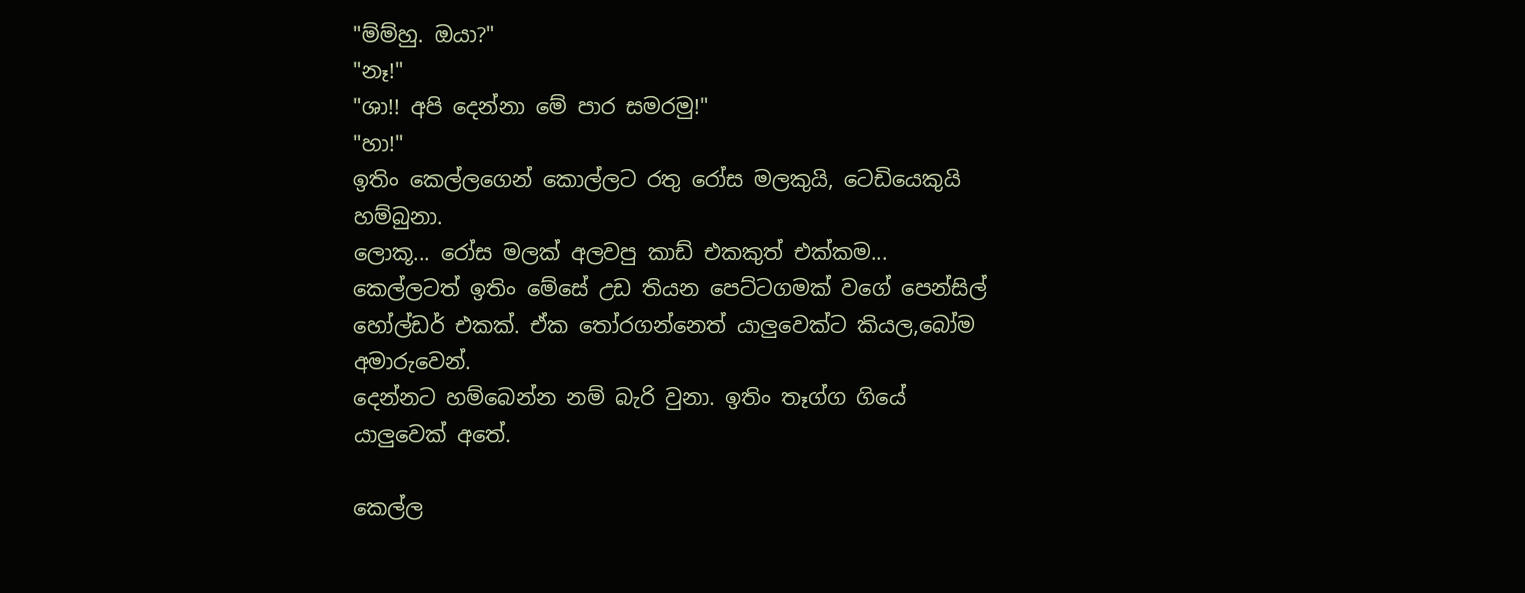"ම්ම්හු. ඔයා?"
"නෑ!"
"ශා!! අපි දෙන්නා මේ පාර සමරමු!"
"හා!"
ඉතිං කෙල්ලගෙන් කොල්ලට රතු රෝස මලකුයි, ටෙඩියෙකුයි හම්බුනා.
ලොකූ... රෝස මලක් අලවපු කාඩ් එකකුත් එක්කම...
කෙල්ලටත් ඉතිං මේසේ උඩ තියන පෙට්ටගමක් වගේ පෙන්සිල් හෝල්ඩර් එකක්. ඒක තෝරගන්නෙත් යාලුවෙක්ට කියල,බෝම අමාරුවෙන්.
දෙන්නට හම්බෙන්න නම් බැරි වුනා. ඉතිං තෑග්ග ගියේ යාලුවෙක් අතේ.

කෙල්ල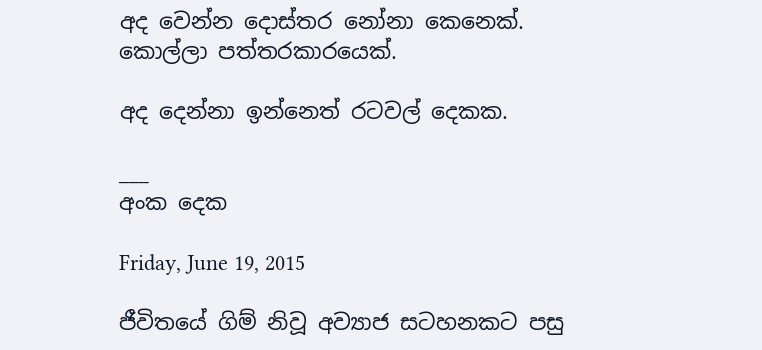අද වෙන්න දොස්තර නෝනා කෙනෙක්.
කොල්ලා පත්තරකාරයෙක්.

අද දෙන්නා ඉන්නෙත් රටවල් දෙකක.

___
අංක දෙක

Friday, June 19, 2015

ජීවිතයේ ගිම් නිවූ අව්‍යාජ සටහනකට පසු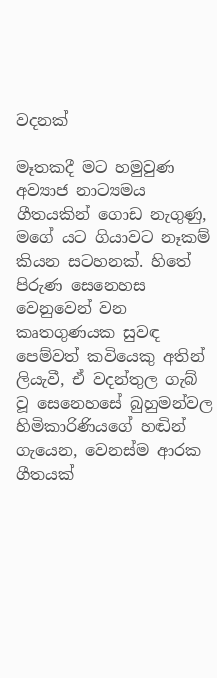වදනක්

මෑතකදී මට හමුවුණ අව්‍යාජ නාට්‍යමය ගීතයකින් ගොඩ නැගුණු, මගේ යට ගියාවට නෑකම් කියන සටහනක්. හිතේ පිරුණ සෙනෙහස වෙනුවෙන් වන කෘතගුණයක සුවඳ පෙම්වත් කවියෙකු අතින් ලියැවී, ඒ වදන්තුල ගැබ් වූ සෙනෙහසේ බුහුමන්වල හිමිකාරිණියගේ හඬින් ගැයෙන, වෙනස්ම ආරක ගීතයක්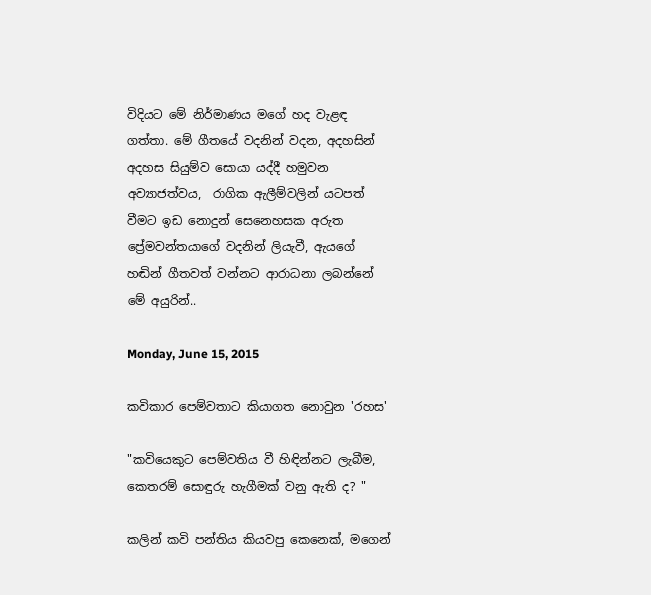විදියට මේ නිර්මාණය මගේ හද වැළඳ ගත්තා. මේ ගීතයේ වදනින් වදන, අදහසින් අදහස සියුම්ව සොයා යද්දී හමුවන  අව්‍යාජත්වය,  රාගික ඇලීම්වලින් යටපත් වීමට ඉඩ නොදුන් සෙනෙහසක අරුත ප්‍රේමවන්තයාගේ වදනින් ලියැවී, ඇයගේ හඬින් ගීතවත් වන්නට ආරාධනා ලබන්නේ මේ අයුරින්..

Monday, June 15, 2015

කවිකාර පෙම්වතාට කියාගත නොවුන 'රහස'

"කවියෙකුට පෙම්වතිය වී හිඳින්නට ලැබීම, කෙතරම් සොඳුරු හැගීමක් වනු ඇති ද? "

කලින් කවි පන්තිය කියවපු කෙනෙක්, මගෙන්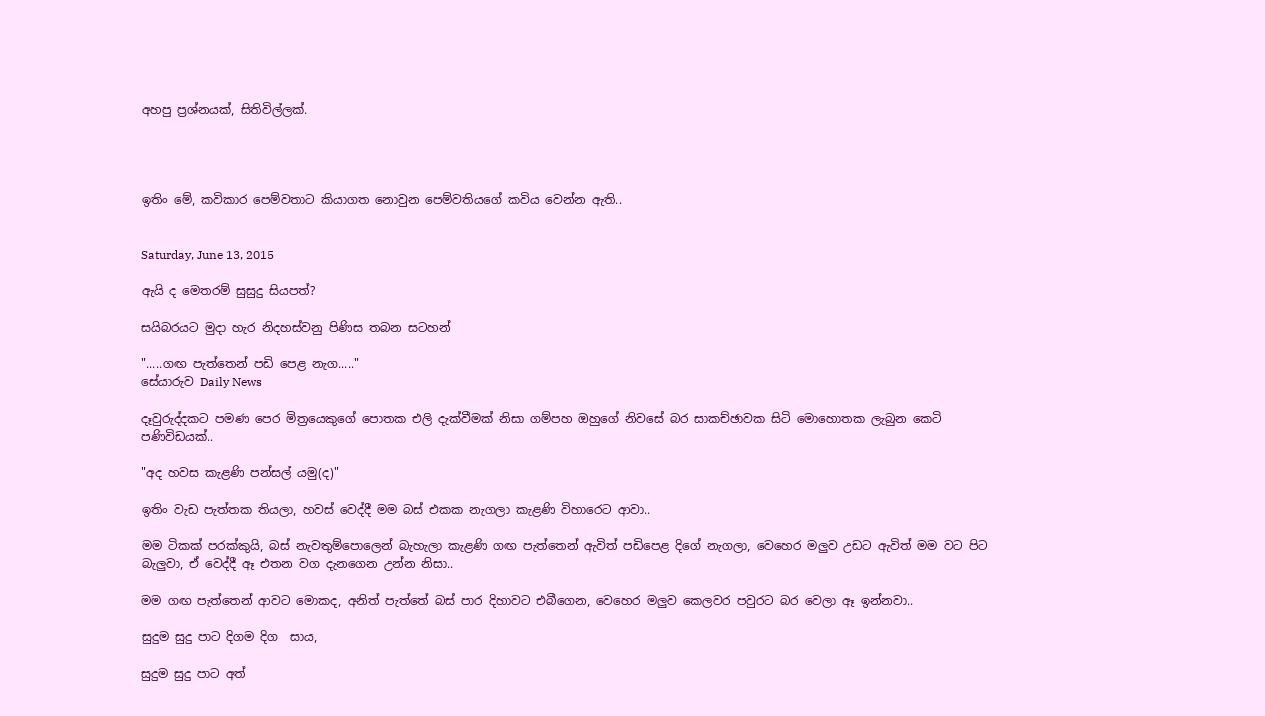අහපු ප්‍රශ්නයක්, සිතිවිල්ලක්.




ඉතිං මේ, කවිකාර පෙම්වතාට කියාගත නොවුන පෙම්වතියගේ කවිය වෙන්න ඇති..


Saturday, June 13, 2015

ඇයි ද මෙතරම් සුසුදු සියපත්?

සයිබරයට මුදා හැර නිදහස්වනු පිණිස තබන සටහන්

".....ගඟ පැත්තෙන් පඩි පෙළ නැග....."
සේයාරුව Daily News

දෑවුරුද්දකට පමණ පෙර මිත්‍රයෙකුගේ පොතක එලි දැක්වීමක් නිසා ගම්පහ ඔහුගේ නිවසේ බර සාකච්ඡාවක සිටි මොහොතක ලැබුන කෙටි පණිවිඩයක්..

"අද හවස කැළණි පන්සල් යමු(ද)"

ඉතිං වැඩ පැත්තක තියලා, හවස් වෙද්දී මම බස් එකක නැගලා කැළණි විහාරෙට ආවා..

මම ටිකක් පරක්කුයි, බස් නැවතුම්පොලෙන් බැහැලා කැළණි ගඟ පැත්තෙන් ඇවිත් පඩිපෙළ දිගේ නැගලා, වෙහෙර මලුව උඩට ඇවිත් මම වට පිට බැලුවා, ඒ වෙද්දී ඈ එතන වග දැනගෙන උන්න නිසා..

මම ගඟ පැත්තෙන් ආවට මොකද, අනිත් පැත්තේ බස් පාර දිහාවට එබීගෙන, වෙහෙර මලුව කෙලවර පවුරට බර වෙලා ඈ ඉන්නවා..

සුදුම සුදු පාට දිගම දිග  සාය,

සුදුම සුදු පාට අත්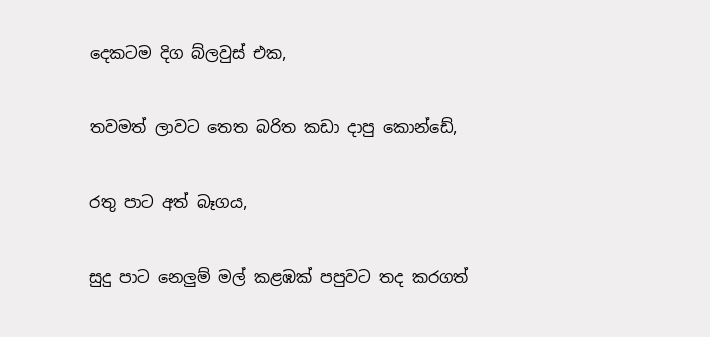දෙකටම දිග බ්ලවුස් එක,

තවමත් ලාවට තෙත බරිත කඩා දාපු කොන්ඩේ,

රතු පාට අත් බෑගය,

සුදු පාට නෙලුම් මල් කළඹක් පපුවට තද කරගත්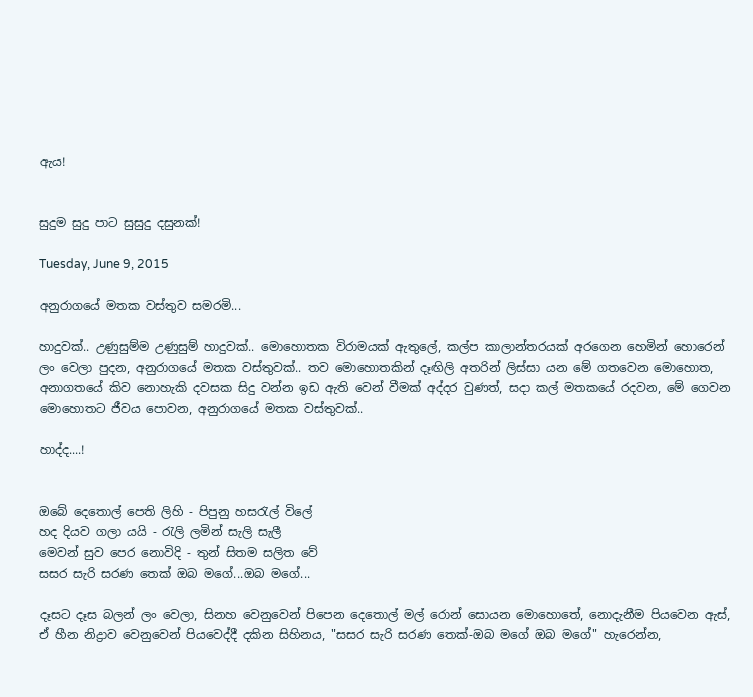ඇය!


සුදුම සුදු පාට සුසුදු දසුනක්!

Tuesday, June 9, 2015

අනුරාගයේ මතක වස්තුව සමරමි...

හාදුවක්.. උණුසුම්ම උණුසුම් හාදුවක්.. මොහොතක විරාමයක් ඇතුලේ, කල්ප කාලාන්තරයක් අරගෙන හෙමින් හොරෙන් ලං වෙලා පුදන, අනුරාගයේ මතක වස්තුවක්.. තව මොහොතකින් දෑඟිලි අතරින් ලිස්සා යන මේ ගතවෙන මොහොත, අනාගතයේ කිව නොහැකි දවසක සිදු වන්න ඉඩ ඇති වෙන් වීමක් අද්දර වුණත්, සදා කල් මතකයේ රදවන, මේ ගෙවන මොහොතට ජීවය පොවන, අනුරාගයේ මතක වස්තුවක්..

හාද්ද....!


ඔබේ දෙතොල් පෙති ලිහි - පිපුනු හසරැල් විලේ
හද දියව ගලා යයි - රැලි ලමින් සැලි සැලී
මෙවන් සුව ‍පෙර නොවිදි - තුන් සිතම සලිත වේ
සසර සැරි සරණ තෙක් ඔබ මගේ...ඔබ ‍මගේ...

දෑසට දෑස බලන් ලං වෙලා, සිනහ වෙනුවෙන් පිපෙන දෙතොල් මල් රොන් සොයන මොහොතේ, නොදැනීම පියවෙන ඇස්, ඒ හීන නිද්‍රාව වෙනුවෙන් පියවෙද්දී දකින සිහිනය, "සසර සැරි සරණ තෙක්-ඔබ මගේ ඔබ මගේ" හැරෙන්න,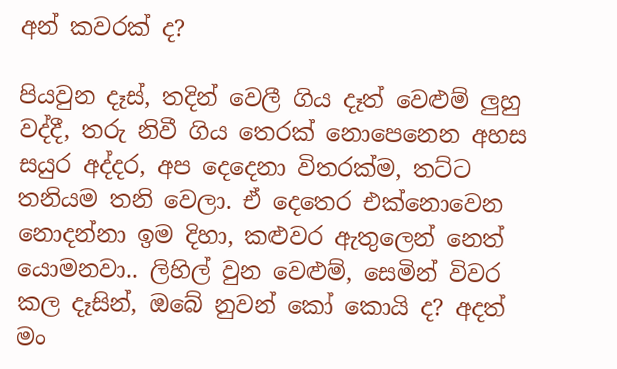අන් කවරක් ද?

පියවුන දෑස්, තදින් වෙලී ගිය දෑත් වෙළුම් ලුහු වද්දී, තරු නිවී ගිය තෙරක් නොපෙනෙන අහස සයුර අද්දර, අප දෙදෙනා විතරක්ම, තට්ට තනියම තනි වෙලා. ඒ දෙතෙර එක්නොවෙන නොදන්නා ඉම දිහා, කළුවර ඇතුලෙන් නෙත් යොමනවා.. ලිහිල් වුන වෙළුම්, සෙමින් විවර කල දෑසින්, ඔබේ නුවන් කෝ කොයි ද? අදත් මං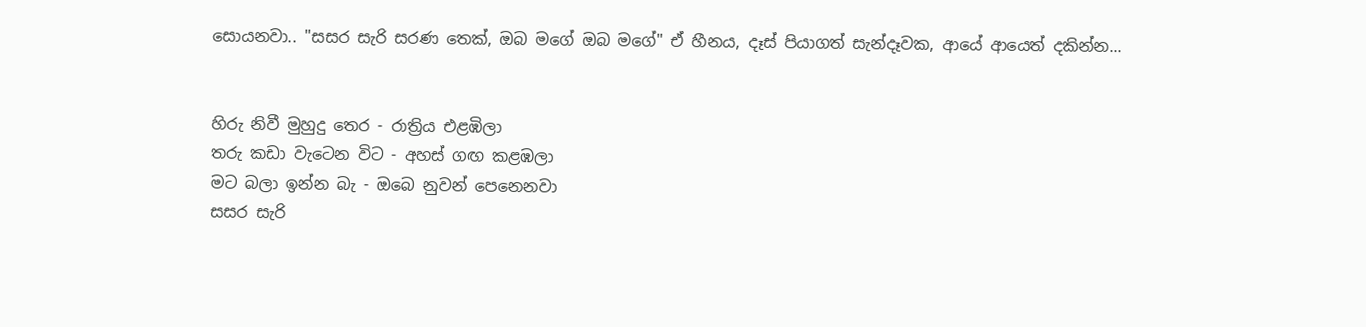සොයනවා.. "සසර සැරි සරණ තෙක්, ඔබ මගේ ඔබ මගේ" ඒ හීනය, දෑස් පියාගත් සැන්දෑවක, ආයේ ආයෙත් දකින්න...


හිරු නිවී මුහුදු තෙර - රාත්‍රිය එළඹිලා
තරු කඩා වැටෙන විට - අහස් ගඟ කළඹලා
මට බලා ඉන්න බැ - ඔබෙ නුවන් පෙනෙනවා
සසර සැරි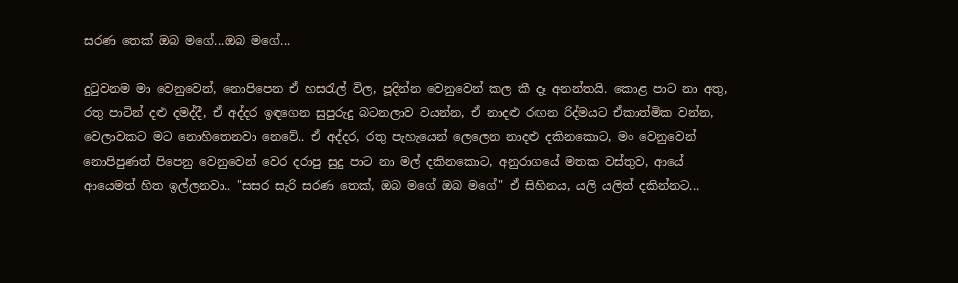සරණ තෙක් ඔබ මගේ...ඔබ ‍මගේ...

දුටුවනම මා වෙනුවෙන්, නොපිපෙන ඒ හසරැල් විල, පූදින්න වෙනුවෙන් කල කී දෑ අනන්තයි. කොළ පාට නා අතු, රතු පාටින් දළු දමද්දී, ඒ අද්දර ඉඳගෙන සුපුරුදු බටනලාව වයන්න, ඒ නාදළු රඟන රිද්මයට ඒකාත්මික වන්න, වෙලාවකට මට නොහිතෙනවා නෙවේ.. ඒ අද්දර, රතු පැහැයෙන් ලෙලෙන නාදළු දකිනකොට, මං වෙනුවෙන් නොපිපුණත් පිපෙනු වෙනුවෙන් වෙර දරාපු සුදු පාට නා මල් දකිනකොට, අනුරාගයේ මතක වස්තුව, ආයේ ආයෙමත් හිත ඉල්ලනවා.. "සසර සැරි සරණ තෙක්, ඔබ මගේ ඔබ මගේ" ඒ සිහිනය, යලි යලිත් දකින්නට...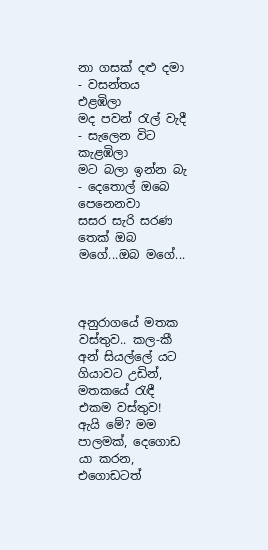නා ගසක් දළු දමා - වසන්තය එළඹිලා
මද පවන් රැල් වැදී - සැලෙන විට කැළඹිලා
මට බලා ඉන්න බැ - දෙතොල් ඔබෙ පෙනෙනවා
සසර සැරි සරණ තෙක් ඔබ මගේ...ඔබ ‍මගේ...



අනුරාගයේ මතක වස්තුව.. කල-කී අන් සියල්ලේ යට ගියාවට උඩින්, මතකයේ රැඳී එකම වස්තුව! ඇයි මේ? මම පාලමක්, දෙගොඩ යා කරන, එගොඩටත්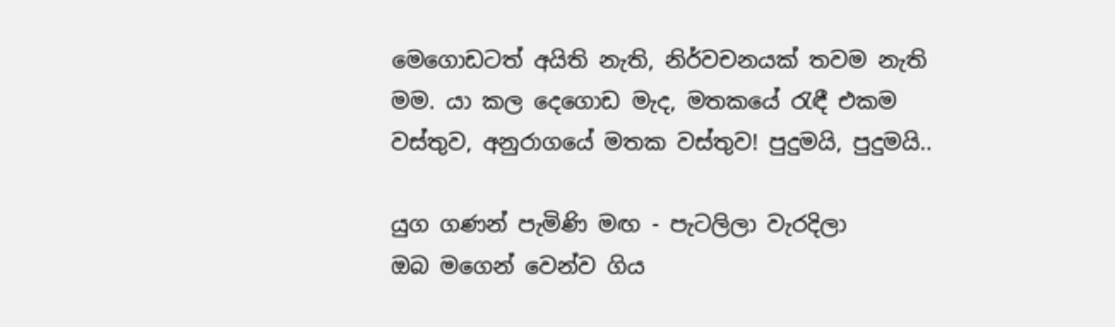මෙගොඩටත් අයිති නැති, නිර්වචනයක් තවම නැති මම. යා කල දෙගොඩ මැද, මතකයේ රැඳී එකම වස්තුව, අනුරාගයේ මතක වස්තුව! පුදුමයි, පුදුමයි..

යුග ගණන් පැමිණි මඟ - පැටලිලා වැරදිලා
ඔබ මගෙන් වෙන්ව ගිය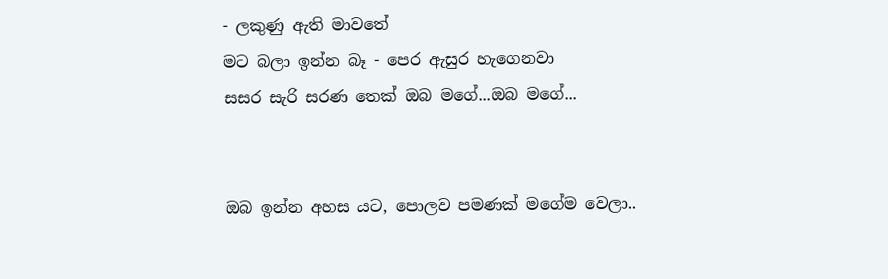- ලකුණු ඇති මාවතේ
මට බලා ඉන්න බෑ - පෙර ඇසුර හැගෙනවා
සසර සැරි සරණ තෙක් ඔබ මගේ...ඔබ ‍මගේ...


ඔබ ඉන්න අහස යට, පොලව පමණක් මගේම වෙලා..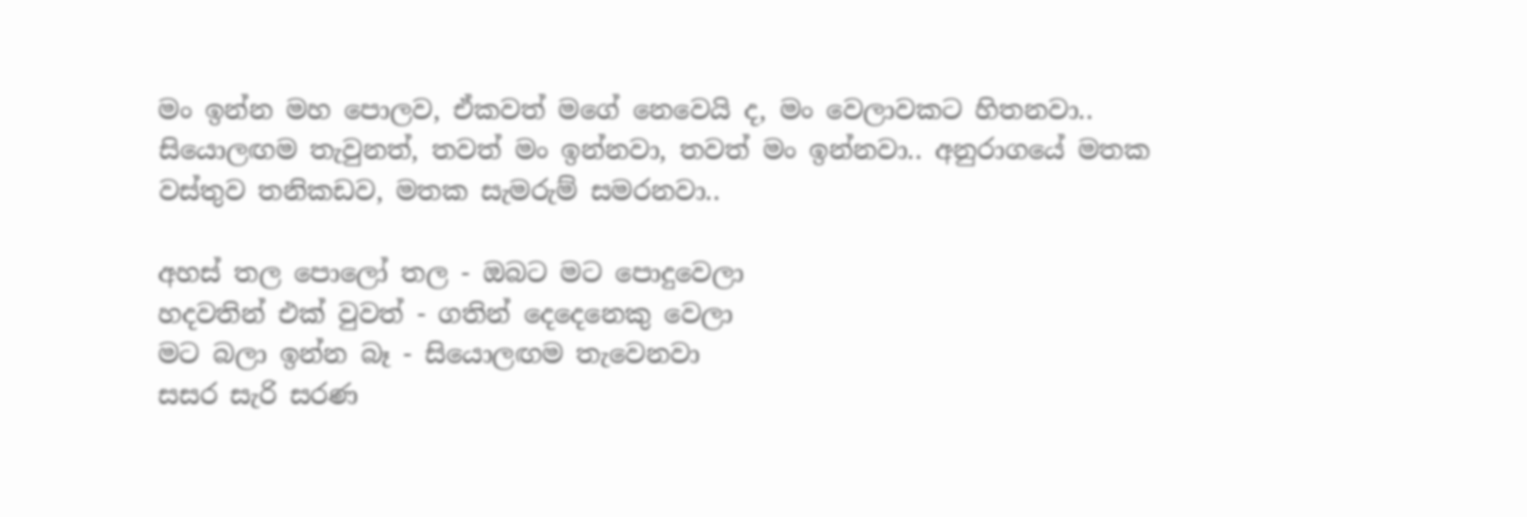මං ඉන්න මහ පොලව, ඒකවත් මගේ නෙවෙයි ද, මං වෙලාවකට හිතනවා.. සියොලඟම තැවුනත්, තවත් මං ඉන්නවා, තවත් මං ඉන්නවා.. අනුරාගයේ මතක වස්තුව තනිකඩව, මතක සැමරුම් සමරනවා..

අහස් තල පොලෝ තල - ඔබට මට පොදුවෙලා
හදවතින් එක් වුවත් - ගතින් දෙදෙනෙකු‍ වෙලා
මට බලා ඉන්න බෑ - සියොලඟම තැවෙනවා
සසර සැරි සරණ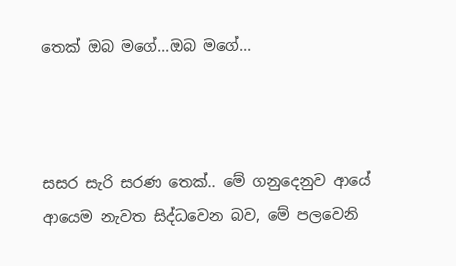තෙක් ඔබ මගේ...ඔබ ‍මගේ...



සසර සැරි සරණ තෙක්.. මේ ගනුදෙනුව ආයේ ආයෙම නැවත සිද්ධවෙන බව, මේ පලවෙනි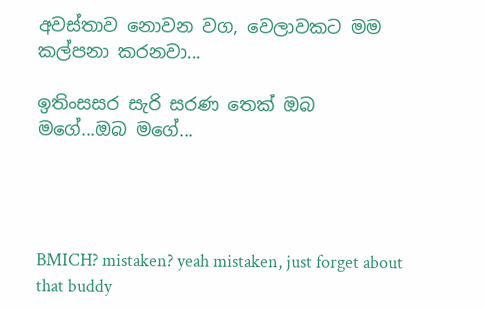අවස්තාව නොවන වග, වෙලාවකට මම කල්පනා කරනවා...

ඉතිංසසර සැරි සරණ තෙක් ඔබ මගේ...ඔබ ‍මගේ...




BMICH? mistaken? yeah mistaken, just forget about that buddy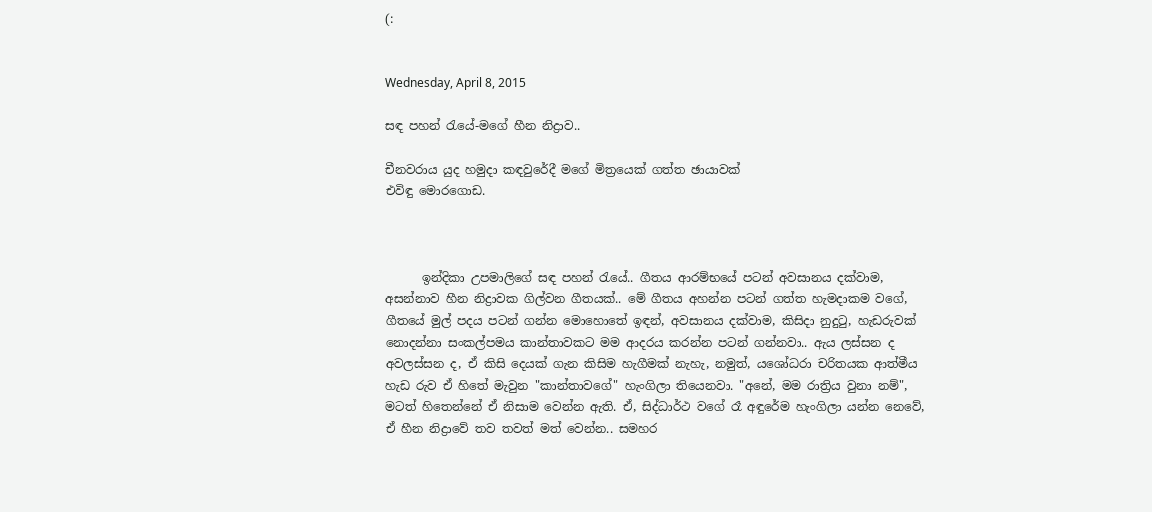(:


Wednesday, April 8, 2015

සඳ පහන් රැයේ-මගේ හීන නිද්‍රාව..

චීනවරාය යුද හමුදා කඳවුරේදී මගේ මිත්‍රයෙක් ගත්ත ඡායාවක්
එවිඳු මොරගොඩ.



      ඉන්දිකා උපමාලිගේ සඳ පහන් රැයේ.. ගීතය ආරම්භයේ පටන් අවසානය දක්වාම, අසන්නාව හීන නිද්‍රාවක ගිල්වන ගීතයක්.. මේ ගීතය අහන්න පටන් ගත්ත හැමදාකම වගේ, ගීතයේ මුල් පදය පටන් ගන්න මොහොතේ ඉඳන්, අවසානය දක්වාම, කිසිදා නුදුටු, හැඩරුවක් නොදන්නා සංකල්පමය කාන්තාවකට මම ආදරය කරන්න පටන් ගන්නවා.. ඇය ලස්සන ද අවලස්සන ද, ඒ කිසි දෙයක් ගැන කිසිම හැගීමක් නැහැ, නමුත්, යශෝධරා චරිතයක ආත්මීය හැඩ රුව ඒ හිතේ මැවුන "කාන්තාවගේ" හැංගිලා තියෙනවා. "අනේ, මම රාත්‍රිය වුනා නම්", මටත් හිතෙන්නේ ඒ නිසාම වෙන්න ඇති. ඒ, සිද්ධාර්ථ වගේ රෑ අඳුරේම හැංගිලා යන්න නෙවේ, ඒ හීන නිද්‍රාවේ තව තවත් මත් වෙන්න.. සමහර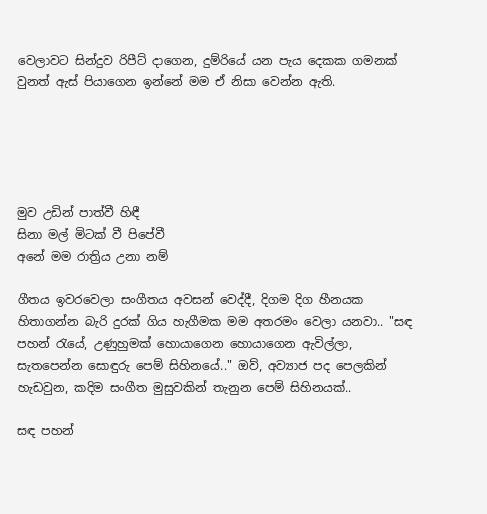වෙලාවට සින්දුව රිපීට් දාගෙන, දුම්රියේ යන පැය දෙකක ගමනක් වුනත් ඇස් පියාගෙන ඉන්නේ මම ඒ නිසා වෙන්න ඇති.





මුව උඩින් පාත්වී හිඳී
සිනා මල් මිටක් වී පිපේවී
අනේ මම රාත්‍රිය උනා නම්

ගීතය ඉවරවෙලා සංගීතය අවසන් වෙද්දී, දිගම දිග හීනයක හිතාගන්න බැරි දුරක් ගිය හැගීමක මම අතරමං වෙලා යනවා.. "සඳ පහන් රැයේ, උණුහුමක් හොයාගෙන හොයාගෙන ඇවිල්ලා, සැතපෙන්න සොඳුරු පෙම් සිහිනයේ.." ඔව්, අව්‍යාජ පද පෙලකින් හැඩවුන, කදිම සංගීත මුසුවකින් තැනුන පෙම් සිහිනයක්..

සඳ පහන්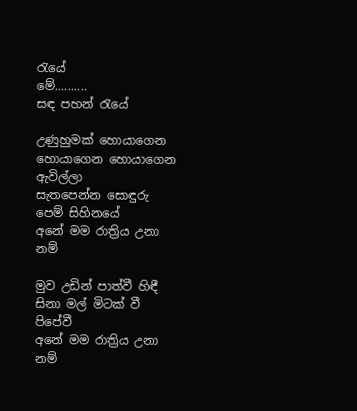රැයේ
මේ..........
සඳ පහන් රැයේ

උණුහුමක් හොයාගෙන
හොයාගෙන හොයාගෙන ඇවිල්ලා
සැතපෙන්න සොඳුරු පෙම් සිහිනයේ
අනේ මම රාත්‍රිය උනා නම්

මුව උඩින් පාත්වී හිඳී
සිනා මල් මිටක් වී පිපේවී
අනේ මම රාත්‍රිය උනා නම්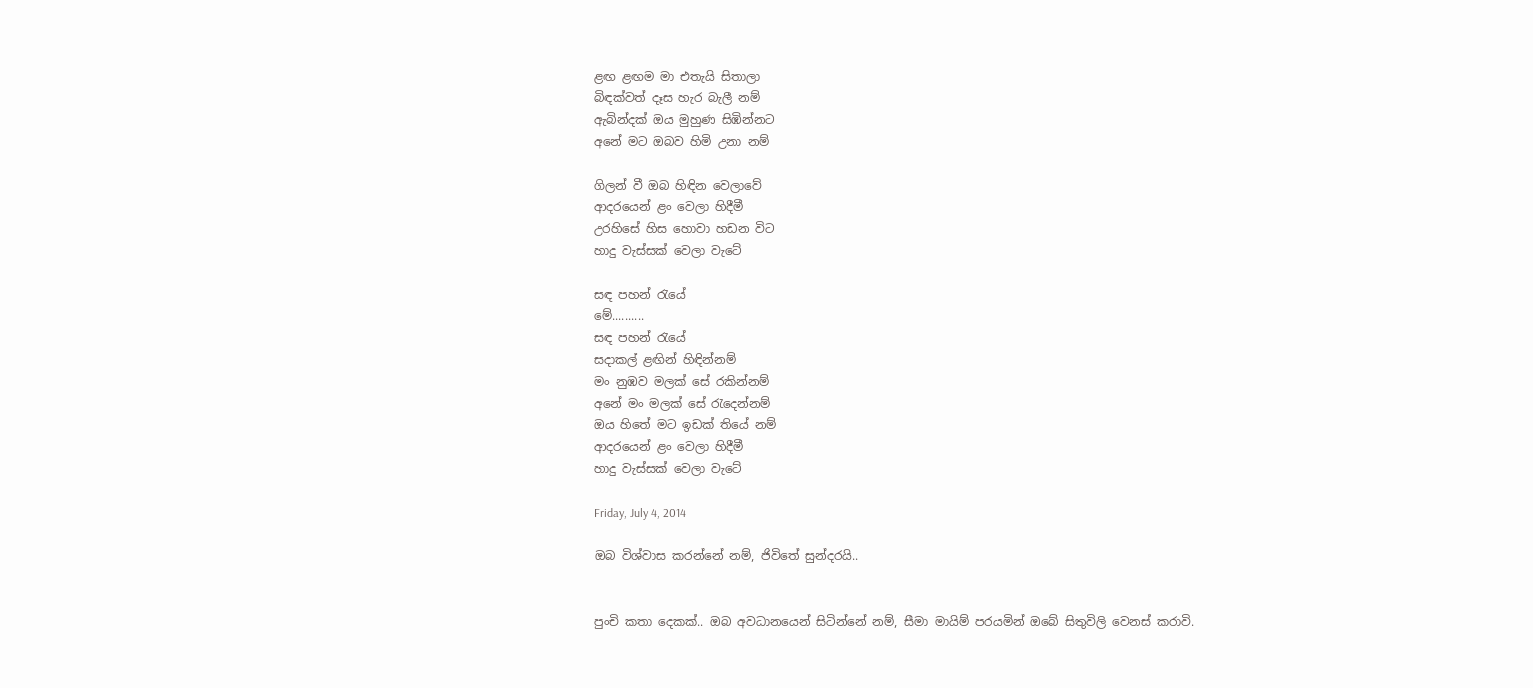ළඟ ළඟම මා එතැයි සිතාලා
බිඳක්වත් දෑස හැර බැලී නම්
ඇබින්දක් ඔය මුහුණ සිඹින්නට
අනේ මට ඔබව හිමි උනා නම්

ගිලන් වී ඔබ හිඳින වෙලාවේ
ආදරයෙන් ළං වෙලා හිදීමී
උරහිසේ හිස හොවා හඩන විට
හාදු වැස්සක් වෙලා වැටේ

සඳ පහන් රැයේ
මේ..........
සඳ පහන් රැයේ
සදාකල් ළඟින් හිඳින්නම්
මං නුඹව මලක් සේ රකින්නම්
අනේ මං මලක් සේ රැදෙන්නම්
ඔය හිතේ මට ඉඩක් තියේ නම්
ආදරයෙන් ළං වෙලා හිදීමී
හාදු වැස්සක් වෙලා වැටේ

Friday, July 4, 2014

ඔබ විශ්වාස කරන්නේ නම්, ජිවිතේ සුන්දරයි..


පුංචි කතා දෙකක්.. ඔබ අවධානයෙන් සිටින්නේ නම්, සීමා මායිම් පරයමින් ඔබේ සිතුවිලි වෙනස් කරාවි.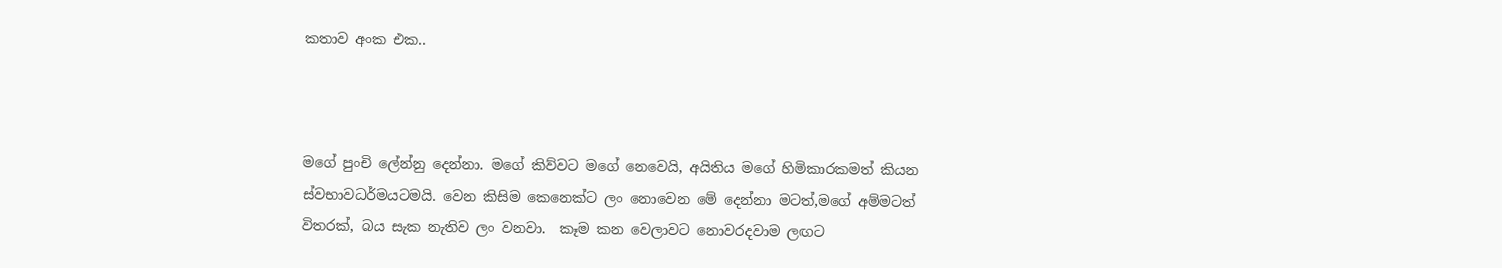කතාව අංක එක..



මගේ පුංචි ලේන්නු දෙන්නා. මගේ කිව්වට මගේ නෙවෙයි, අයිතිය මගේ හිමිකාරකමත් කියන ස්වභාවධර්මයටමයි. වෙන කිසිම කෙනෙක්ට ලං නොවෙන මේ දෙන්නා මටත්,මගේ අම්මටත් විතරක්, බය සැක නැතිව ලං වනවා.  කෑම කන වෙලාවට නොවරදවාම ලඟට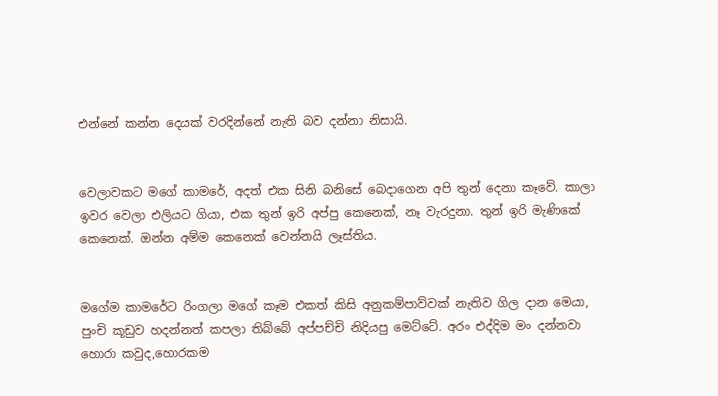එන්නේ කන්න දෙයක් වරදින්නේ නැති බව දන්නා නිසායි.


වෙලාවකට මගේ කාමරේ, අදත් එක සිනි බනිසේ බෙදාගෙන අපි තුන් දෙනා කෑවේ. කාලා ඉවර වෙලා එලියට ගියා, එක තුන් ඉරි අප්පු කෙනෙක්, නෑ වැරදුනා. තුන් ඉරි මැණිකේ කෙනෙක්. ඔන්න අම්ම කෙනෙක් වෙන්නයි ලෑස්තිය.


මගේම කාමරේට රිංගලා මගේ කෑම එකත් කිසි අනුකම්පාව්වක් නැතිව ගිල දාන මෙයා, පුංචි කූඩුව හදන්නත් කපලා තිබ්බේ අප්පච්චි නිදියපු මෙට්ටේ. අරං එද්දිම මං දන්නවා හොරා කවුද,හොරකම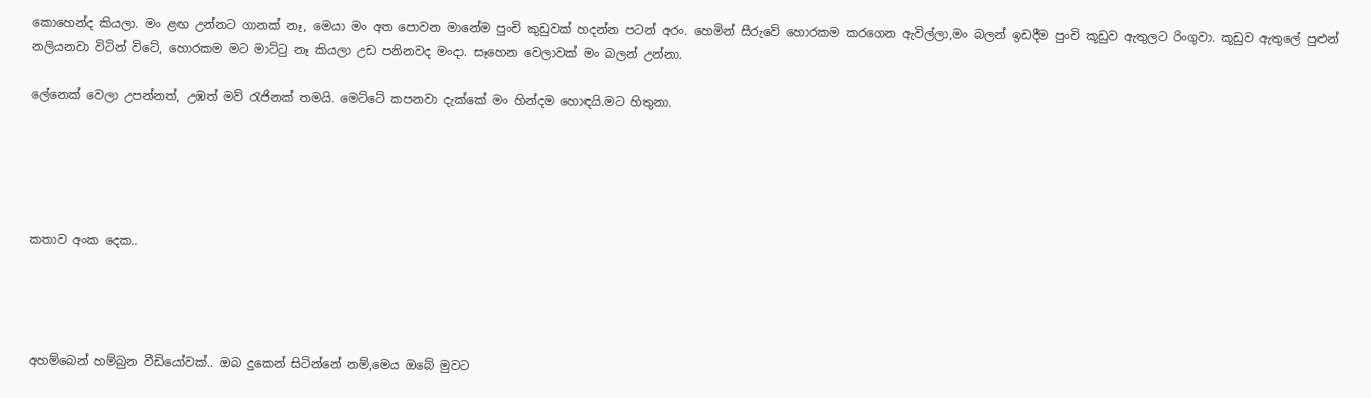කොහෙන්ද කියලා. මං ළඟ උන්නට ගානක් නෑ, මෙයා මං අත පොවන මානේම පුංචි කුඩුවක් හදන්න පටන් අරං. හෙමින් සීරුවේ හොරකම කරගෙන ඇවිල්ලා,මං බලන් ඉඩදීම පුංචි කූඩුව ඇතුලට රිංගුවා. කූඩුව ඇතුලේ පුළුන් නලියනවා විටින් විටේ, හොරකම මට මාට්ටු නෑ කියලා උඩ පනිනවද මංදා. සෑහෙන වෙලාවක් මං බලන් උන්නා.

ලේනෙක් වෙලා උපන්නත්, උඹත් මව් රැජිනක් තමයි. මෙට්ටේ කපනවා දැක්කේ මං හින්දම හොඳයි.මට හිතුනා.





කතාව අංක දෙක..




අහම්බෙන් හම්බුන වීඩියෝවක්.. ඔබ දුකෙන් සිටින්නේ නම්,මෙය ඔබේ මුවට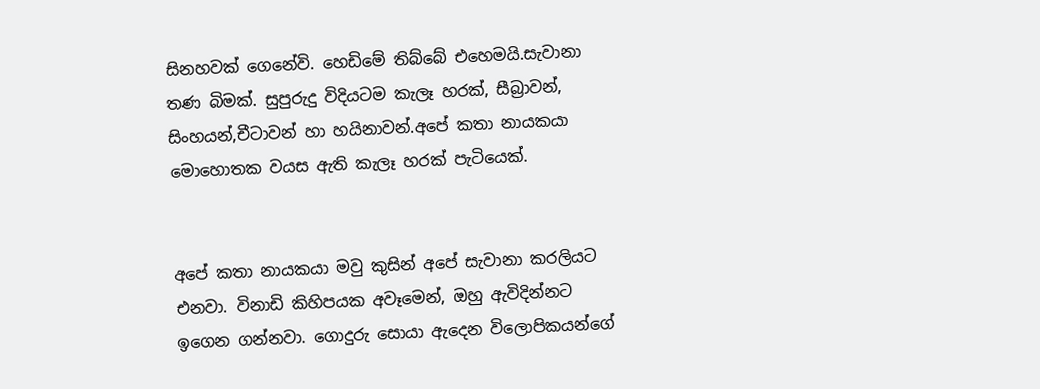සිනහවක් ගෙනේවි. හෙඩිමේ තිබ්බේ එහෙමයි.සැවානා තණ බිමක්. සුපුරුදු විදියටම කැලෑ හරක්, සීබ්‍රාවන්, සිංහයන්,චීටාවන් හා හයිනාවන්.අපේ කතා නායකයා මොහොතක වයස ඇති කැලෑ හරක් පැටියෙක්.


අපේ කතා නායකයා මවු කුසින් අපේ සැවානා කරලියට එනවා. විනාඩි කිහිපයක අවෑමෙන්, ඔහු ඇවිදින්නට ඉගෙන ගන්නවා. ගොදුරු සොයා ඇදෙන විලොපිකයන්ගේ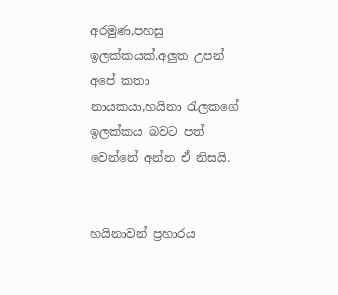අරමුණ,පහසු ඉලක්කයක්.අලුත උපන් අපේ කතා නායකයා,හයිනා රැලකගේ ඉලක්කය බවට පත් වෙන්නේ අන්න ඒ නිසයි.


හයිනාවන් ප්‍රහාරය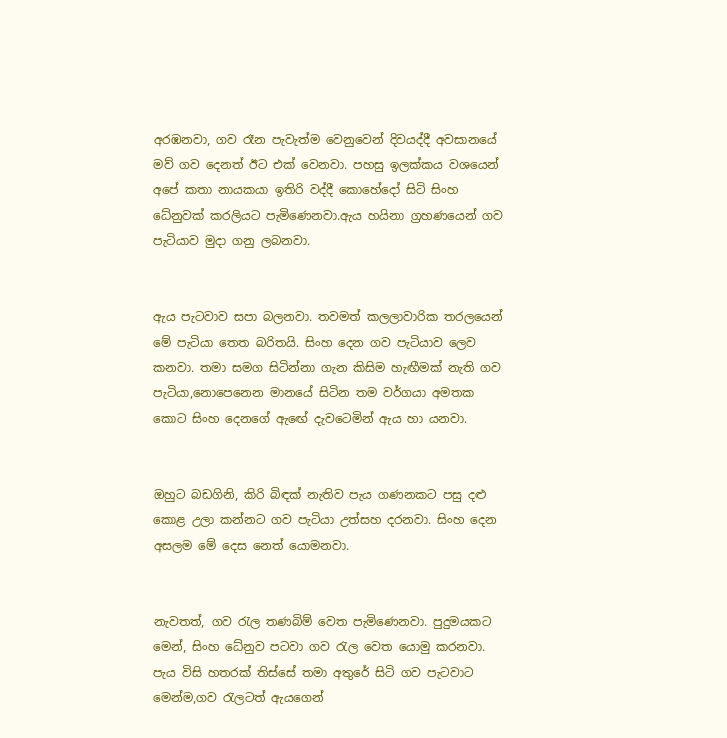අරඹනවා, ගව රෑන පැවැත්ම වෙනුවෙන් දිවයද්දී අවසානයේ මව් ගව දෙනත් ඊට එක් වෙනවා. පහසු ඉලක්කය වශයෙන් අපේ කතා නායකයා ඉතිරි වද්දී කොහේදෝ සිටි සිංහ ධේනුවක් කරලියට පැමිණෙනවා.ඇය හයිනා ග්‍රහණයෙන් ගව පැටියාව මුදා ගනු ලබනවා.


ඇය පැටවාව සපා බලනවා. තවමත් කලලාවාරික තරලයෙන් මේ පැටියා තෙත බරිතයි. සිංහ දෙන ගව පැටියාව ලෙව කනවා. තමා සමග සිටින්නා ගැන කිසිම හැඟීමක් නැති ගව පැටියා,නොපෙනෙන මානයේ සිටින තම වර්ගයා අමතක කොට සිංහ දෙනගේ ඇඟේ දැවටෙමින් ඇය හා යනවා.


ඔහුට බඩගිනි, කිරි බිඳක් නැතිව පැය ගණනකට පසු දළු කොළ උලා කන්නට ගව පැටියා උත්සහ දරනවා. සිංහ දෙන අසලම මේ දෙස නෙත් යොමනවා.


නැවතත්, ගව රැල තණබිම් වෙත පැමිණෙනවා. පුදුමයකට මෙන්, සිංහ ධේනුව පටවා ගව රැල වෙත යොමු කරනවා. පැය විසි හතරක් තිස්සේ තමා අතුරේ සිටි ගව පැටවාට මෙන්ම,ගව රැලටත් ඇයගෙන්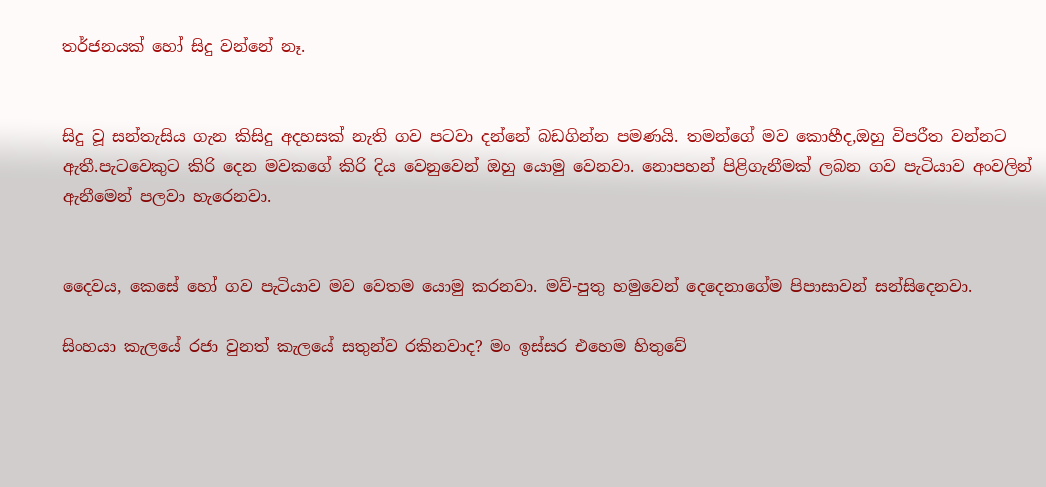තර්ජනයක් හෝ සිදු වන්නේ නෑ.


සිදු වූ සන්තැසිය ගැන කිසිදු අදහසක් නැති ගව පටවා දන්නේ බඩගින්න පමණයි. තමන්ගේ මව කොහීද,ඔහු විපරීත වන්නට ඇතී.පැටවෙකුට කිරි දෙන මවකගේ කිරි දිය වෙනුවෙන් ඔහු යොමු වෙනවා. නොපහන් පිළිගැනීමක් ලබන ගව පැටියාව අංවලින් ඇනීමෙන් පලවා හැරෙනවා.


දෛවය, කෙසේ හෝ ගව පැටියාව මව වෙතම යොමු කරනවා. මව්-පුතු හමුවෙන් දෙදෙනාගේම පිපාසාවන් සන්සිදෙනවා.

සිංහයා කැලයේ රජා වුනත් කැලයේ සතුන්ව රකිනවාද? මං ඉස්සර එහෙම හිතුවේ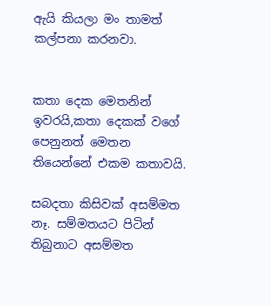ඇයි කියලා මං තාමත් කල්පනා කරනවා.


කතා දෙක මෙතනින් ඉවරයි,කතා දෙකක් වගේ පෙනුනත් මෙතන තියෙන්නේ එකම කතාවයි.

සබදතා කිසිවක් අසම්මත නෑ. සම්මතයට පිටින් තිබුනාට අසම්මත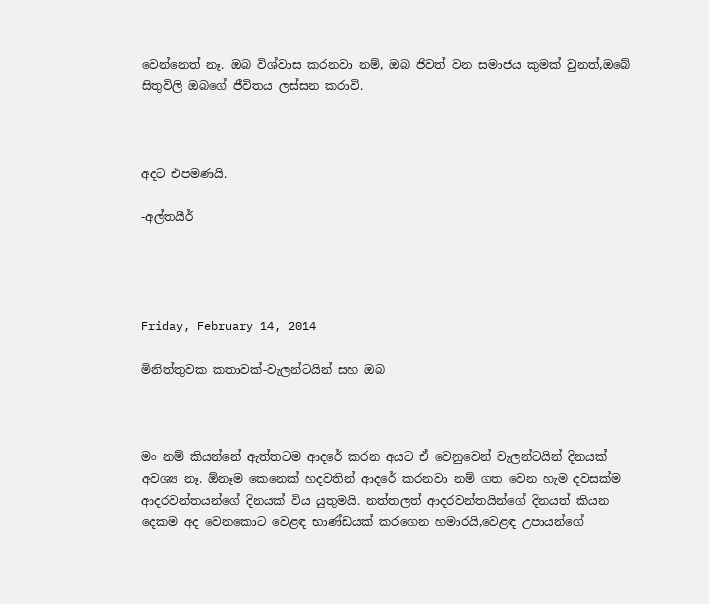වෙන්නෙත් නෑ. ඔබ විශ්වාස කරනවා නම්, ඔබ ජිවත් වන සමාජය කුමක් වුනත්,ඔබේ සිතුවිලි ඔබගේ ජීවිතය ලස්සන කරාවි.



අදට එපමණයි.

-අල්තයීර්




Friday, February 14, 2014

මිනිත්තුවක කතාවක්-වැලන්ටයින් සහ ඔබ



මං නම් කියන්නේ ඇත්තටම ආදරේ කරන අයට ඒ වෙනුවෙන් වැලන්ටයින් දිනයක් අවශ්‍ය නෑ. ඕනෑම කෙනෙක් හදවතින් ආදරේ කරනවා නම් ගත වෙන හැම දවසක්ම ආදරවන්තයන්ගේ දිනයක් විය යුතුමයි. නත්තලත් ආදරවන්තයින්ගේ දිනයත් කියන දෙකම අද වෙනකොට වෙළඳ භාණ්ඩයක් කරගෙන හමාරයි,වෙළඳ උපායන්ගේ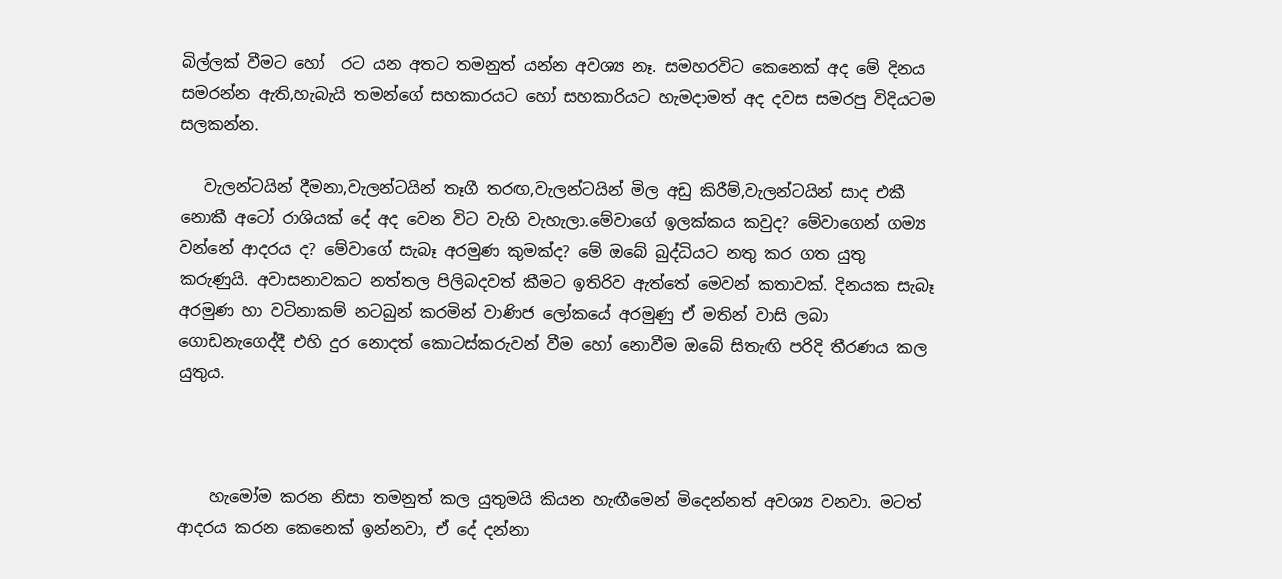බිල්ලක් වීමට හෝ  රට යන අතට තමනුත් යන්න අවශ්‍ය නෑ. සමහරවිට කෙනෙක් අද මේ දිනය සමරන්න ඇති,හැබැයි තමන්ගේ සහකාරයට හෝ සහකාරියට හැමදාමත් අද දවස සමරපු විදියටම සලකන්න.

   වැලන්ටයින් දීමනා,වැලන්ටයින් තෑගී තරඟ,වැලන්ටයින් මිල අඩු කිරීම්,වැලන්ටයින් සාද එකී නොකී අටෝ රාශියක් දේ අද වෙන විට වැහි වැහැලා.මේවාගේ ඉලක්කය කවුද? මේවාගෙන් ගම්‍ය වන්නේ ආදරය ද? මේවාගේ සැබෑ අරමුණ කුමක්ද? මේ ඔබේ බුද්ධියට නතු කර ගත යුතු කරුණුයි. අවාසනාවකට නත්තල පිලිබදවත් කීමට ඉතිරිව ඇත්තේ මෙවන් කතාවක්. දිනයක සැබෑ අරමුණ හා වටිනාකම් නටබුන් කරමින් වාණිජ ලෝකයේ අරමුණු ඒ මතින් වාසි ලබා ගොඩනැගෙද්දී එහි දුර නොදත් කොටස්කරුවන් වීම හෝ නොවීම ඔබේ සිතැඟි පරිදි තීරණය කල යුතුය.



    හැමෝම කරන නිසා තමනුත් කල යුතුමයි කියන හැඟීමෙන් මිදෙන්නත් අවශ්‍ය වනවා. මටත් ආදරය කරන කෙනෙක් ඉන්නවා, ඒ දේ දන්නා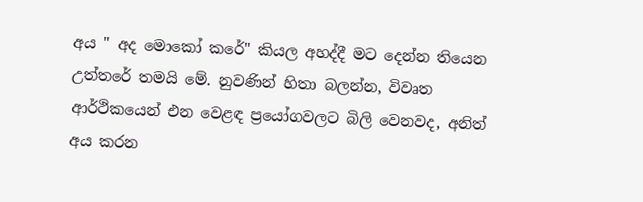අය " අද මොකෝ කරේ" කියල අහද්දී මට දෙන්න තියෙන උත්තරේ තමයි මේ. නුවණින් හිතා බලන්න, විවෘත ආර්ථිකයෙන් එන වෙළඳ ප්‍රයෝගවලට බිලි වෙනවද, අනිත් අය කරන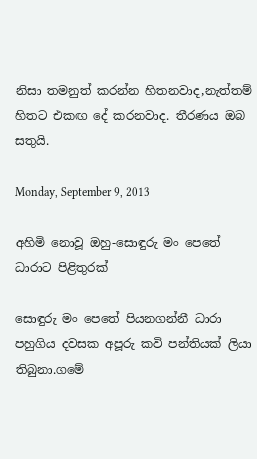නිසා තමනුත් කරන්න හිතනවාද,නැත්තම් හිතට එකඟ දේ කරනවාද. තීරණය ඔබ සතුයි.

Monday, September 9, 2013

අහිමි නොවූ ඔහු-සොඳුරු මං පෙතේ ධාරාට පිළිතුරක්

සොඳුරු මං පෙතේ පියනගන්නී ධාරා පහුගිය දවසක අපූරු කවි පන්තියක් ලියා තිබුනා.ගමේ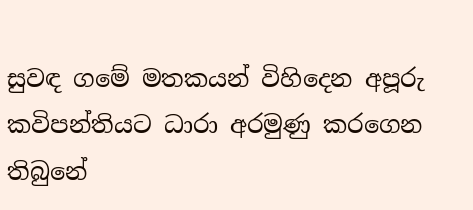සුවඳ ගමේ මතකයන් විහිදෙන අපූරු කවිපන්තියට ධාරා අරමුණු කරගෙන තිබුනේ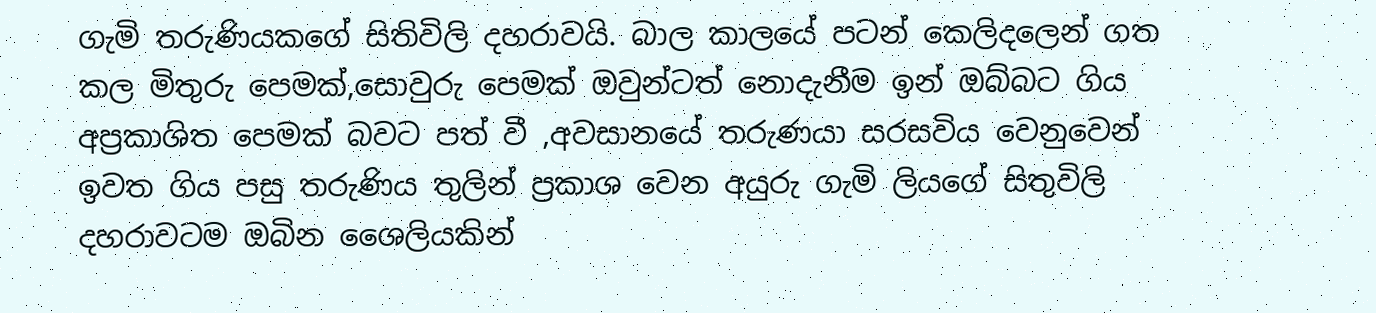ගැමි තරුණියකගේ සිතිවිලි දහරාවයි. බාල කාලයේ පටන් කෙලිදලෙන් ගත කල මිතුරු පෙමක්,සොවුරු පෙමක් ඔවුන්ටත් නොදැනීම ඉන් ඔබ්බට ගිය අප්‍රකාශිත පෙමක් බවට පත් වී ,අවසානයේ තරුණයා සරසවිය වෙනුවෙන් ඉවත ගිය පසු තරුණිය තුලින් ප්‍රකාශ වෙන අයුරු ගැමි ලියගේ සිතුවිලි දහරාවටම ඔබින ශෛලියකින්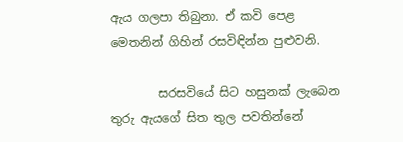ඇය ගලපා තිබුනා. ඒ කවි පෙළ මෙතනින් ගිහින් රසවිඳින්න පුළුවනි.

        සරසවියේ සිට හසුනක් ලැබෙන තුරු ඇයගේ සිත තුල පවතින්නේ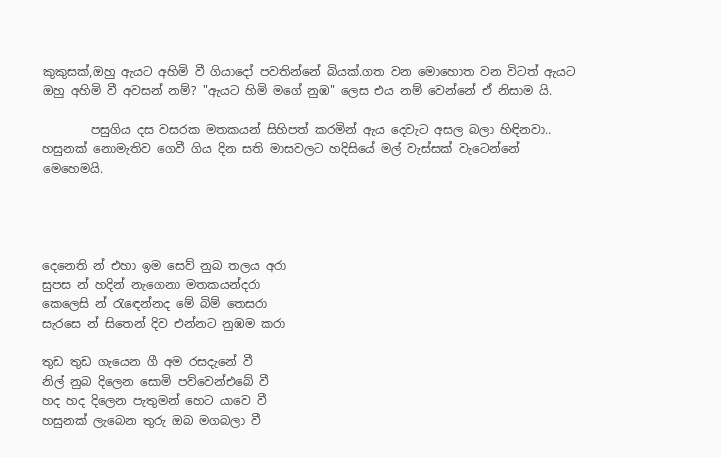කුකුසක්,ඔහු ඇයට අහිමි වී ගියාදෝ පවතින්නේ බියක්.ගත වන මොහොත වන විටත් ඇයට ඔහු අහිමි වී අවසන් නම්? "ඇයට හිමි මගේ නුඹ" ලෙස එය නම් වෙන්නේ ඒ නිසාම යි.

        පසුගිය දස වසරක මතකයන් සිහිපත් කරමින් ඇය දෙවැට අසල බලා හිඳිනවා.. හසුනක් නොමැතිව ගෙවී ගිය දින සති මාසවලට හදිසියේ මල් වැස්සක් වැටෙන්නේ මෙහෙමයි.




දෙනෙති න් එහා ඉම සෙව් නුබ තලය අරා
සුපස න් හදින් නැගෙනා මතකයන්දරා
කෙලෙසි න් රැඳෙන්නද මේ බිම් තෙසරා
සැරසෙ න් සිතෙන් දිව එන්නට නුඹම කරා

තුඩ තුඩ ගැයෙන ගී අම රසදැනේ වී
නිල් නුබ දිලෙන සොමි පව්වෙන්එබේ වී
හද හද දිලෙන පැතුමන් හෙට යාවෙ වී
හසුනක් ලැබෙන තුරු ඔබ මගබලා වී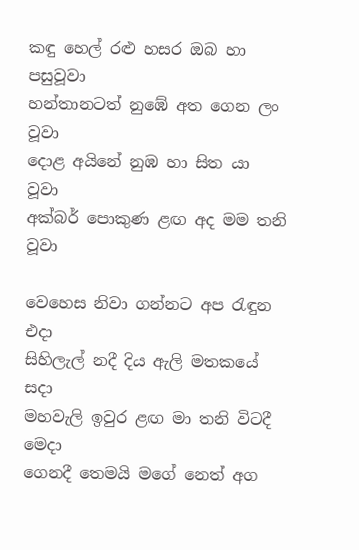කඳු හෙල් රළු හසර ඔබ හා පසුවූවා
හන්තානටත් නුඹේ අත ගෙන ලං වූවා
දොළ අයිනේ නුඹ හා සිත යා වූවා
අක්බර් පොකුණ ළඟ අද මම තනි වූවා

වෙහෙස නිවා ගන්නට අප රැඳුන එදා
සිහිලැල් නදී දිය ඇලි මතකයේ සදා
මහවැලි ඉවුර ළඟ මා තනි විටදී මෙදා
ගෙනදී තෙමයි මගේ නෙත් අග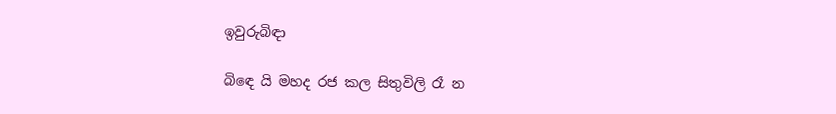ඉවුරුබිඳා

බිඳෙ යි මහද රජ කල සිතුවිලි රෑ න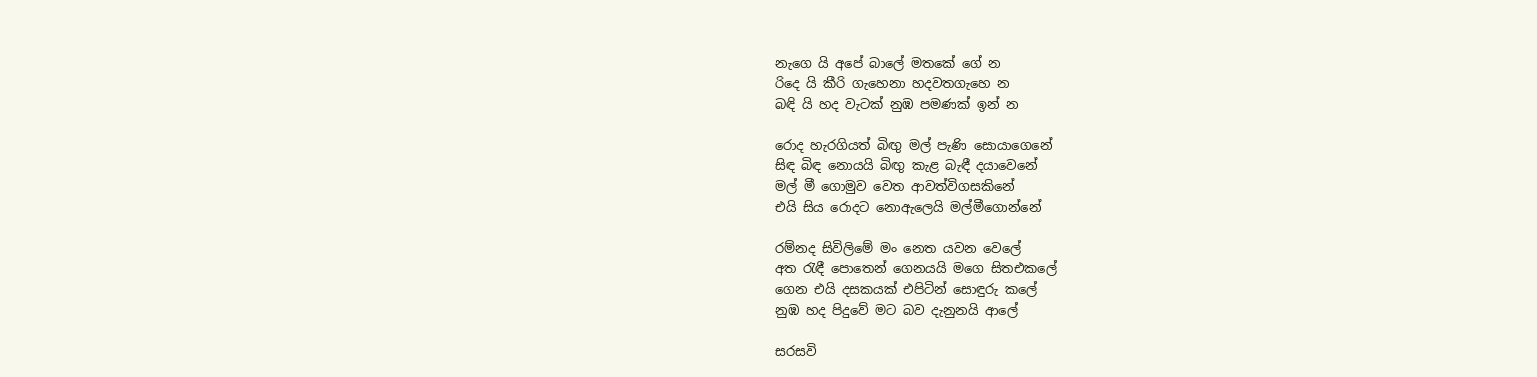නැගෙ යි අපේ බාලේ මතකේ ගේ න
රිදෙ යි කීරි ගැහෙනා හදවතගැහෙ න
බඳි යි හද වැටක් නුඹ පමණක් ඉන් න

රොද හැරගියත් බිඟු මල් පැණි සොයාගෙනේ
සිඳ බිඳ නොයයි බිඟු කැළ බැඳී දයාවෙනේ
මල් මී ගොමුව වෙත ආවත්විගසකිනේ
එයි සිය රොදට නොඇලෙයි මල්මීගොන්නේ

රම්නද සිවිලිමේ මං නෙත යවන වෙලේ
අත රැඳී පොතෙන් ගෙනයයි මගෙ සිතඑකලේ
ගෙන එයි දසකයක් එපිටින් සොඳුරු කලේ
නුඹ හද පිදුවේ මට බව දැනුනයි ආලේ

සරසවි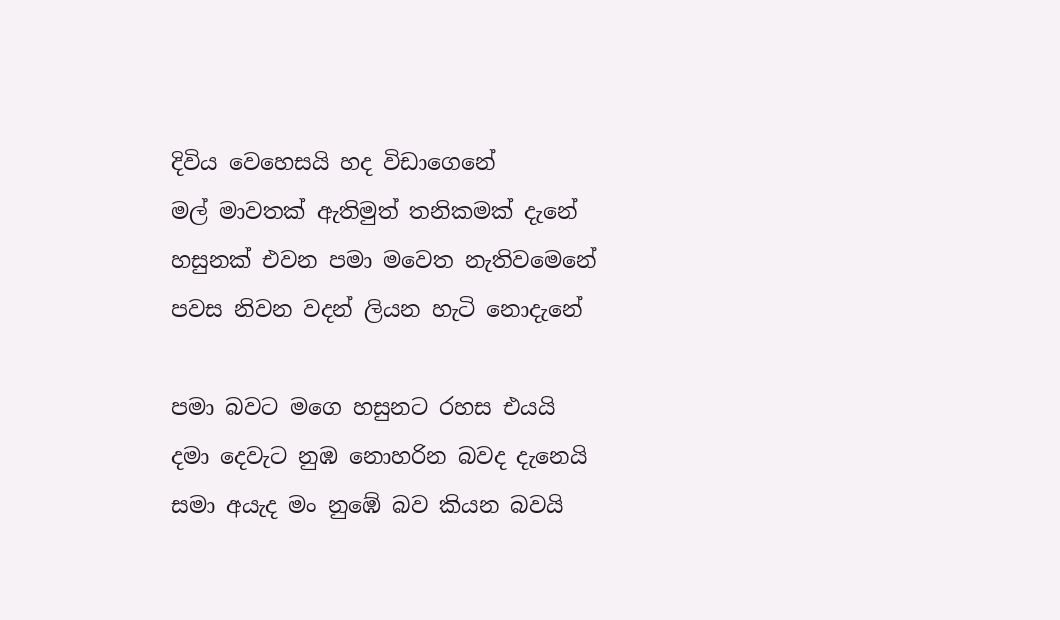දිවිය වෙහෙසයි හද විඩාගෙනේ
මල් මාවතක් ඇතිමුත් තනිකමක් දැනේ
හසුනක් එවන පමා මවෙත නැතිවමෙනේ
පවස නිවන වදන් ලියන හැටි නොදැනේ

පමා බවට මගෙ හසුනට රහස එයයි
දමා දෙවැට නුඹ නොහරින බවද දැනෙයි
සමා අයැද මං නුඹේ බව කියන බවයි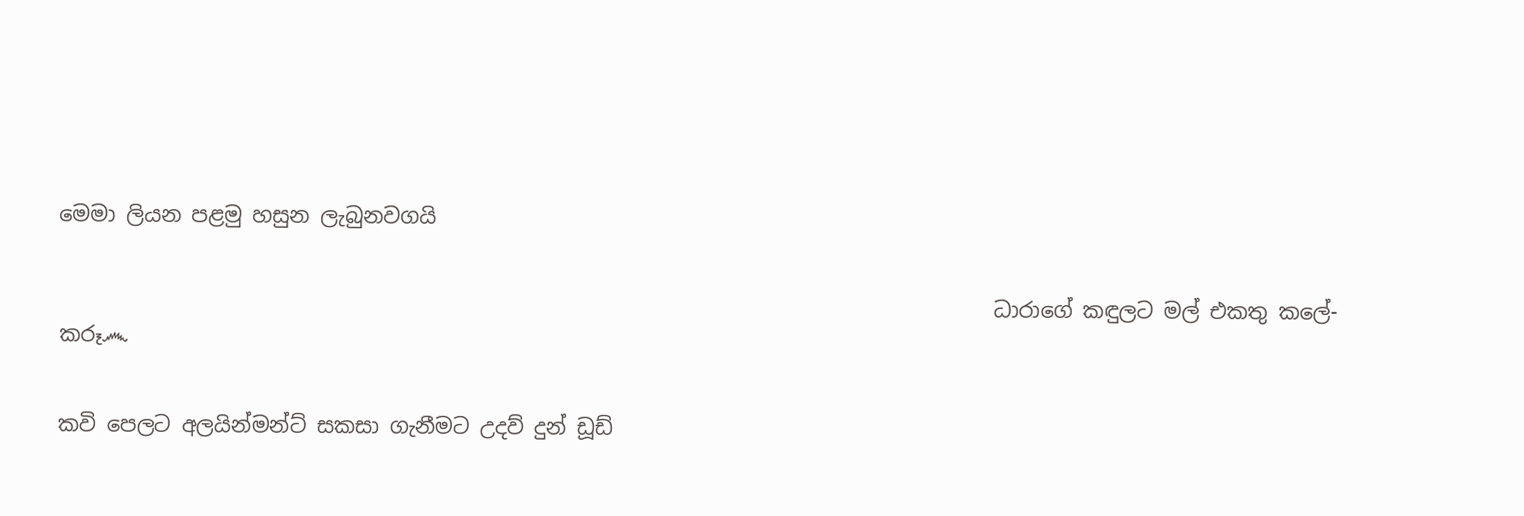මෙමා ලියන පළමු හසුන ලැබුනවගයි


                                                                                         ධාරාගේ කඳුලට මල් එකතු කලේ- කරූ෴


කවි පෙලට අලයින්මන්ට් සකසා ගැනීමට උදව් දුන් ඩූඩ්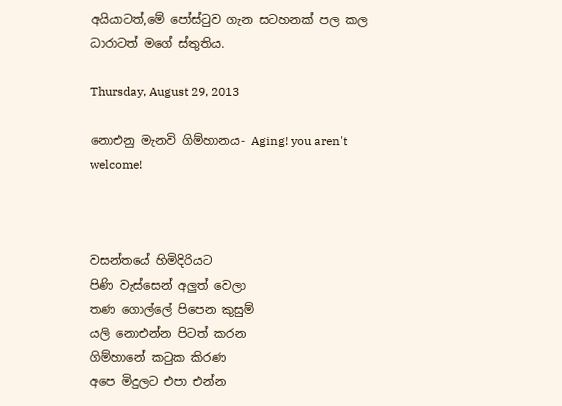අයියාටත්,මේ පෝස්ටුව ගැන සටහනක් පල කල ධාරාටත් මගේ ස්තුතිය.

Thursday, August 29, 2013

නොඑනු මැනවි ගිම්හානය- Aging! you aren't welcome!



වසන්තයේ හිමිදිරියට
පිණි වැස්සෙන් අලුත් වෙලා
තණ ගොල්ලේ පිපෙන කුසුම්
යලි නොඑන්න පිටත් කරන
ගිම්හානේ කටුක කිරණ
අපෙ මිදුලට එපා එන්න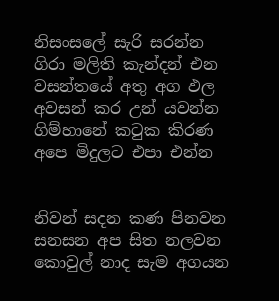නිසංසලේ සැරි සරන්න
ගිරා මලිති කැන්දන් එන
වසන්තයේ අතු අග ඵල
අවසන් කර උන් යවන්න
ගිම්හානේ කටුක කිරණ
අපෙ මිදුලට එපා එන්න


නිවන් සදන කණ පිනවන
සනසන අප සිත නලවන
කොවුල් නාද සැම අගයන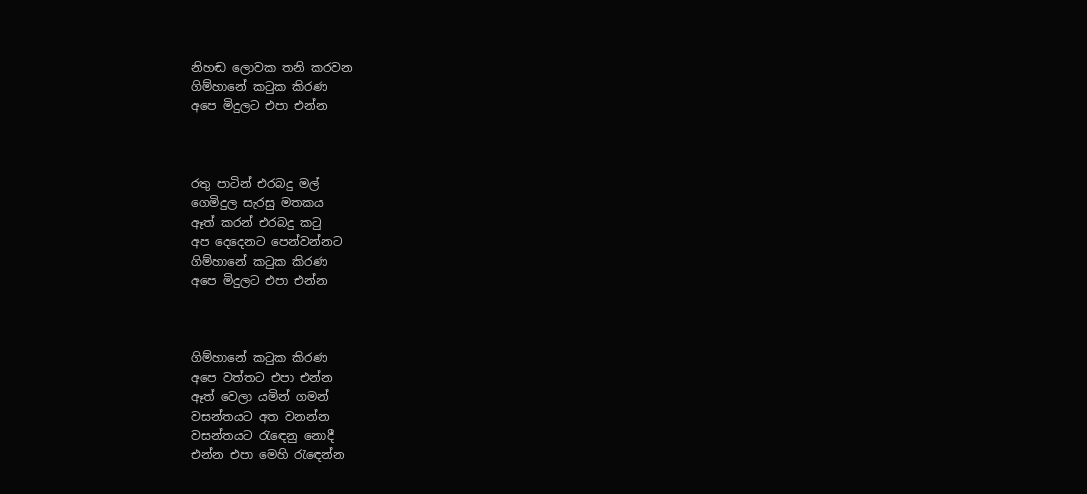නිහඬ ලොවක තනි කරවන
ගිම්හානේ කටුක කිරණ
අපෙ මිදුලට එපා එන්න



රතු පාටින් එරබදු මල්
ගෙමිදුල සැරසු මතකය
ඈත් කරන් එරබදු කටු
අප දෙදෙනට පෙන්වන්නට
ගිම්හානේ කටුක කිරණ
අපෙ මිදුලට එපා එන්න



ගිම්හානේ කටුක කිරණ
අපෙ වත්තට එපා එන්න
ඈත් වෙලා යමින් ගමන්
වසන්තයට අත වනන්න
වසන්තයට රැඳෙනු නොදී
එන්න එපා මෙහි රැඳෙන්න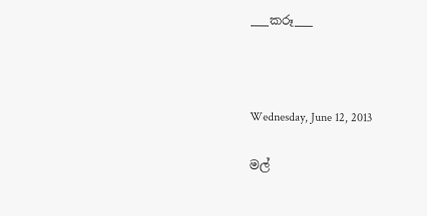___කරූ___



Wednesday, June 12, 2013

මල්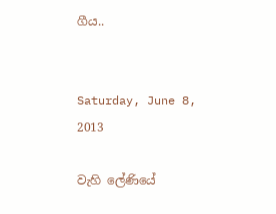ගීය..


Saturday, June 8, 2013

වැහි ලේණියේ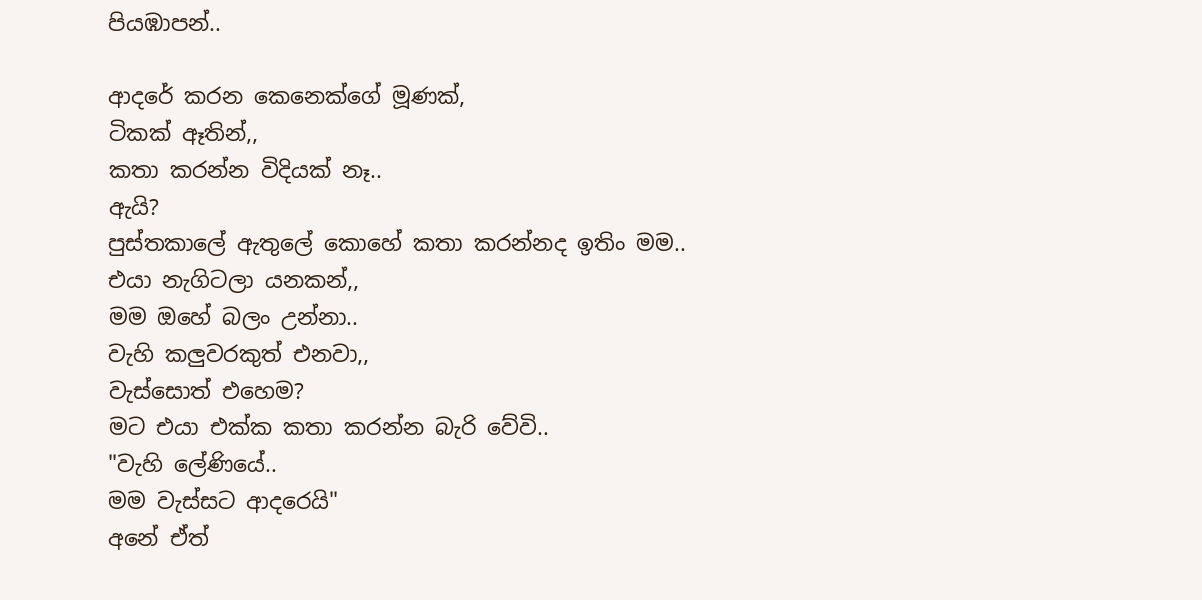පියඹාපන්..

ආදරේ කරන කෙනෙක්ගේ මූණක්,
ටිකක් ඈතින්,,
කතා කරන්න විදියක් නෑ..
ඇයි?
පුස්තකාලේ ඇතුලේ කොහේ කතා කරන්නද ඉතිං මම..
එයා නැගිටලා යනකන්,,
මම ඔහේ බලං උන්නා..
වැහි කලුවරකුත් එනවා,,
වැස්සොත් එහෙම?
මට එයා එක්ක කතා කරන්න බැරි වේවි..
"වැහි ලේණියේ..
මම වැස්සට ආදරෙයි"
අනේ ඒත්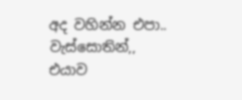අද වහින්න එපා..
වැස්සොතින්,,
එයාව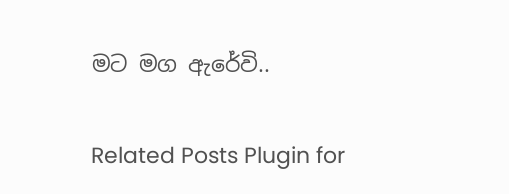මට මග ඇරේවි..

Related Posts Plugin for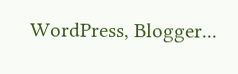WordPress, Blogger...